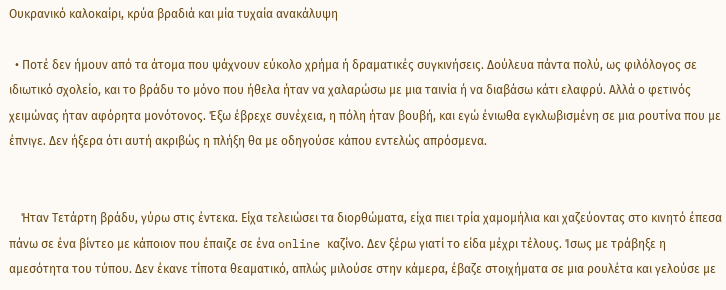Ουκρανικό καλοκαίρι, κρύα βραδιά και μία τυχαία ανακάλυψη

  • Ποτέ δεν ήμουν από τα άτομα που ψάχνουν εύκολο χρήμα ή δραματικές συγκινήσεις. Δούλευα πάντα πολύ, ως φιλόλογος σε ιδιωτικό σχολείο, και το βράδυ το μόνο που ήθελα ήταν να χαλαρώσω με μια ταινία ή να διαβάσω κάτι ελαφρύ. Αλλά ο φετινός χειμώνας ήταν αφόρητα μονότονος. Έξω έβρεχε συνέχεια, η πόλη ήταν βουβή, και εγώ ένιωθα εγκλωβισμένη σε μια ρουτίνα που με έπνιγε. Δεν ήξερα ότι αυτή ακριβώς η πλήξη θα με οδηγούσε κάπου εντελώς απρόσμενα.


    Ήταν Τετάρτη βράδυ, γύρω στις έντεκα. Είχα τελειώσει τα διορθώματα, είχα πιει τρία χαμομήλια και χαζεύοντας στο κινητό έπεσα πάνω σε ένα βίντεο με κάποιον που έπαιζε σε ένα online καζίνο. Δεν ξέρω γιατί το είδα μέχρι τέλους. Ίσως με τράβηξε η αμεσότητα του τύπου. Δεν έκανε τίποτα θεαματικό, απλώς μιλούσε στην κάμερα, έβαζε στοιχήματα σε μια ρουλέτα και γελούσε με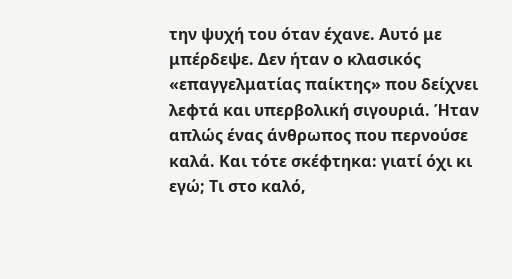την ψυχή του όταν έχανε. Αυτό με μπέρδεψε. Δεν ήταν ο κλασικός «επαγγελματίας παίκτης» που δείχνει λεφτά και υπερβολική σιγουριά. Ήταν απλώς ένας άνθρωπος που περνούσε καλά. Και τότε σκέφτηκα: γιατί όχι κι εγώ; Τι στο καλό,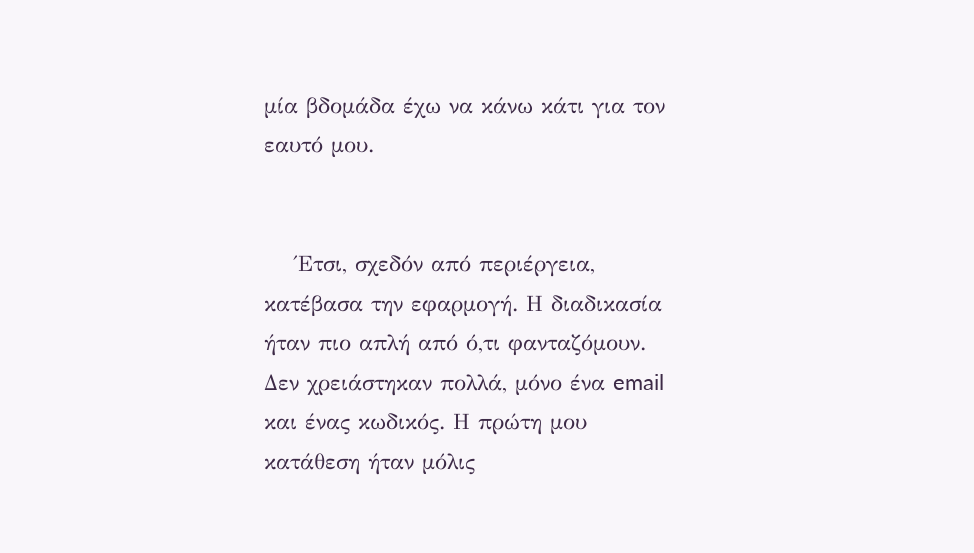μία βδομάδα έχω να κάνω κάτι για τον εαυτό μου.


    Έτσι, σχεδόν από περιέργεια, κατέβασα την εφαρμογή. Η διαδικασία ήταν πιο απλή από ό,τι φανταζόμουν. Δεν χρειάστηκαν πολλά, μόνο ένα email και ένας κωδικός. Η πρώτη μου κατάθεση ήταν μόλις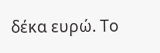δέκα ευρώ. Το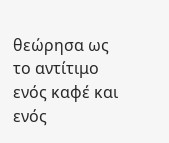θεώρησα ως το αντίτιμο ενός καφέ και ενός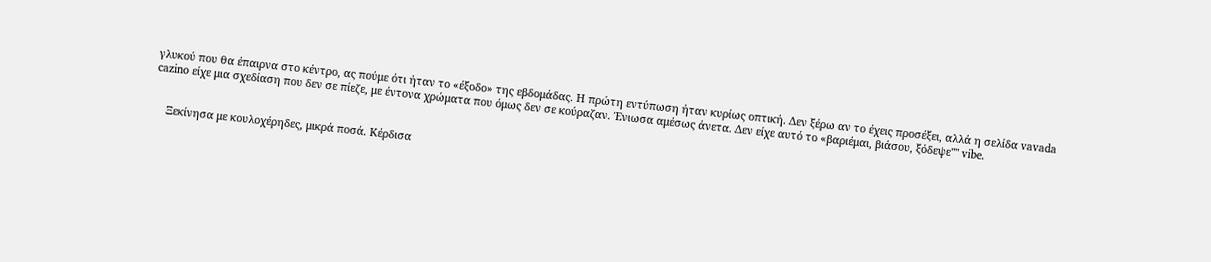γλυκού που θα έπαιρνα στο κέντρο, ας πούμε ότι ήταν το «έξοδο» της εβδομάδας. Η πρώτη εντύπωση ήταν κυρίως οπτική. Δεν ξέρω αν το έχεις προσέξει, αλλά η σελίδα vavada cazino είχε μια σχεδίαση που δεν σε πίεζε, με έντονα χρώματα που όμως δεν σε κούραζαν. Ένιωσα αμέσως άνετα. Δεν είχε αυτό το «βαριέμαι, βιάσου, ξόδεψε"" vibe.


    Ξεκίνησα με κουλοχέρηδες, μικρά ποσά. Κέρδισα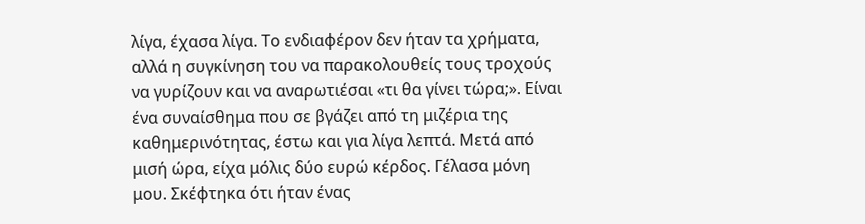λίγα, έχασα λίγα. Το ενδιαφέρον δεν ήταν τα χρήματα, αλλά η συγκίνηση του να παρακολουθείς τους τροχούς να γυρίζουν και να αναρωτιέσαι «τι θα γίνει τώρα;». Είναι ένα συναίσθημα που σε βγάζει από τη μιζέρια της καθημερινότητας, έστω και για λίγα λεπτά. Μετά από μισή ώρα, είχα μόλις δύο ευρώ κέρδος. Γέλασα μόνη μου. Σκέφτηκα ότι ήταν ένας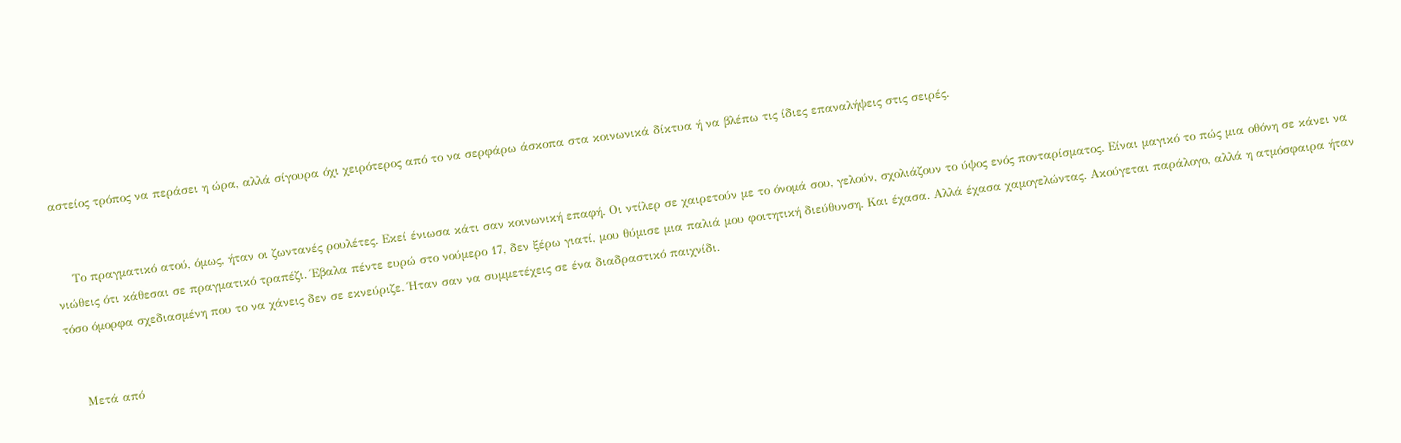αστείος τρόπος να περάσει η ώρα, αλλά σίγουρα όχι χειρότερος από το να σερφάρω άσκοπα στα κοινωνικά δίκτυα ή να βλέπω τις ίδιες επαναλήψεις στις σειρές.


    Το πραγματικό ατού, όμως, ήταν οι ζωντανές ρουλέτες. Εκεί ένιωσα κάτι σαν κοινωνική επαφή. Οι ντίλερ σε χαιρετούν με το όνομά σου, γελούν, σχολιάζουν το ύψος ενός πονταρίσματος. Είναι μαγικό το πώς μια οθόνη σε κάνει να νιώθεις ότι κάθεσαι σε πραγματικό τραπέζι. Έβαλα πέντε ευρώ στο νούμερο 17, δεν ξέρω γιατί, μου θύμισε μια παλιά μου φοιτητική διεύθυνση. Και έχασα. Αλλά έχασα χαμογελώντας. Ακούγεται παράλογο, αλλά η ατμόσφαιρα ήταν τόσο όμορφα σχεδιασμένη που το να χάνεις δεν σε εκνεύριζε. Ήταν σαν να συμμετέχεις σε ένα διαδραστικό παιχνίδι.


    Μετά από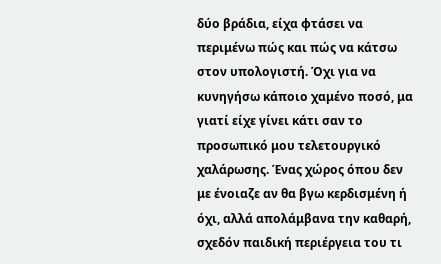δύο βράδια, είχα φτάσει να περιμένω πώς και πώς να κάτσω στον υπολογιστή. Όχι για να κυνηγήσω κάποιο χαμένο ποσό, μα γιατί είχε γίνει κάτι σαν το προσωπικό μου τελετουργικό χαλάρωσης. Ένας χώρος όπου δεν με ένοιαζε αν θα βγω κερδισμένη ή όχι, αλλά απολάμβανα την καθαρή, σχεδόν παιδική περιέργεια του τι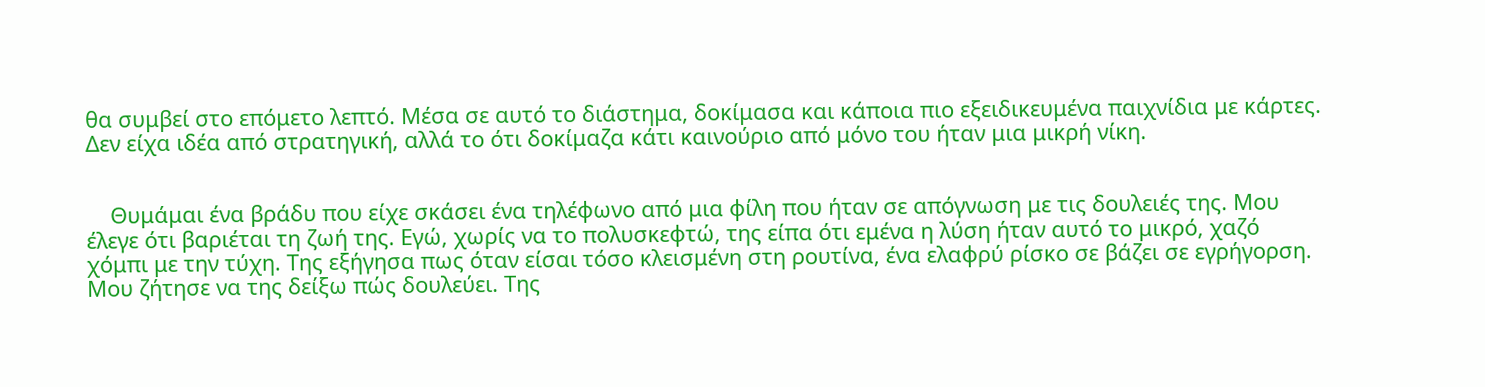θα συμβεί στο επόμετο λεπτό. Μέσα σε αυτό το διάστημα, δοκίμασα και κάποια πιο εξειδικευμένα παιχνίδια με κάρτες. Δεν είχα ιδέα από στρατηγική, αλλά το ότι δοκίμαζα κάτι καινούριο από μόνο του ήταν μια μικρή νίκη.


    Θυμάμαι ένα βράδυ που είχε σκάσει ένα τηλέφωνο από μια φίλη που ήταν σε απόγνωση με τις δουλειές της. Μου έλεγε ότι βαριέται τη ζωή της. Εγώ, χωρίς να το πολυσκεφτώ, της είπα ότι εμένα η λύση ήταν αυτό το μικρό, χαζό χόμπι με την τύχη. Της εξήγησα πως όταν είσαι τόσο κλεισμένη στη ρουτίνα, ένα ελαφρύ ρίσκο σε βάζει σε εγρήγορση. Μου ζήτησε να της δείξω πώς δουλεύει. Της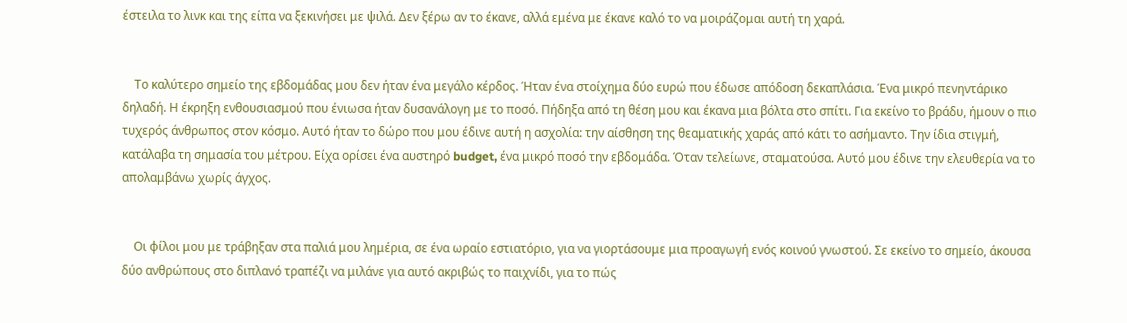έστειλα το λινκ και της είπα να ξεκινήσει με ψιλά. Δεν ξέρω αν το έκανε, αλλά εμένα με έκανε καλό το να μοιράζομαι αυτή τη χαρά.


    Το καλύτερο σημείο της εβδομάδας μου δεν ήταν ένα μεγάλο κέρδος. Ήταν ένα στοίχημα δύο ευρώ που έδωσε απόδοση δεκαπλάσια. Ένα μικρό πενηντάρικο δηλαδή. Η έκρηξη ενθουσιασμού που ένιωσα ήταν δυσανάλογη με το ποσό. Πήδηξα από τη θέση μου και έκανα μια βόλτα στο σπίτι. Για εκείνο το βράδυ, ήμουν ο πιο τυχερός άνθρωπος στον κόσμο. Αυτό ήταν το δώρο που μου έδινε αυτή η ασχολία: την αίσθηση της θεαματικής χαράς από κάτι το ασήμαντο. Την ίδια στιγμή, κατάλαβα τη σημασία του μέτρου. Είχα ορίσει ένα αυστηρό budget, ένα μικρό ποσό την εβδομάδα. Όταν τελείωνε, σταματούσα. Αυτό μου έδινε την ελευθερία να το απολαμβάνω χωρίς άγχος.


    Οι φίλοι μου με τράβηξαν στα παλιά μου λημέρια, σε ένα ωραίο εστιατόριο, για να γιορτάσουμε μια προαγωγή ενός κοινού γνωστού. Σε εκείνο το σημείο, άκουσα δύο ανθρώπους στο διπλανό τραπέζι να μιλάνε για αυτό ακριβώς το παιχνίδι, για το πώς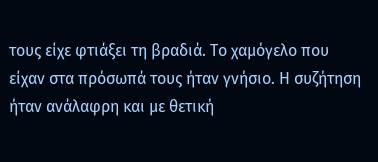τους είχε φτιάξει τη βραδιά. Το χαμόγελο που είχαν στα πρόσωπά τους ήταν γνήσιο. Η συζήτηση ήταν ανάλαφρη και με θετική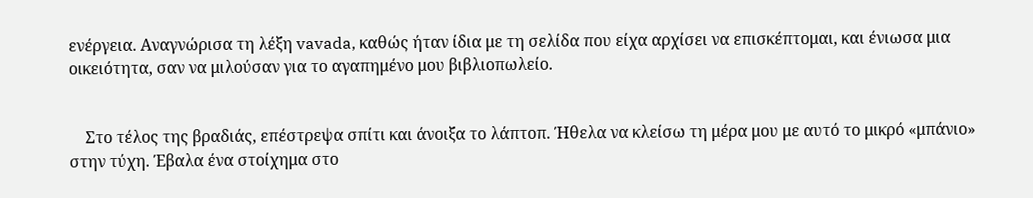ενέργεια. Αναγνώρισα τη λέξη vavada, καθώς ήταν ίδια με τη σελίδα που είχα αρχίσει να επισκέπτομαι, και ένιωσα μια οικειότητα, σαν να μιλούσαν για το αγαπημένο μου βιβλιοπωλείο.


    Στο τέλος της βραδιάς, επέστρεψα σπίτι και άνοιξα το λάπτοπ. Ήθελα να κλείσω τη μέρα μου με αυτό το μικρό «μπάνιο» στην τύχη. Έβαλα ένα στοίχημα στο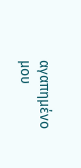αγαπημένο μου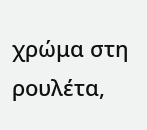χρώμα στη ρουλέτα,